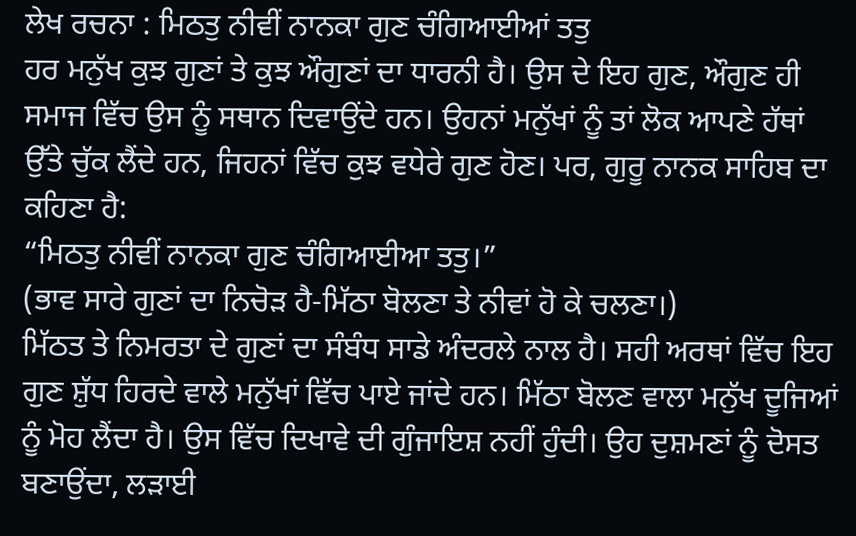ਲੇਖ ਰਚਨਾ : ਮਿਠਤੁ ਨੀਵੀਂ ਨਾਨਕਾ ਗੁਣ ਚੰਗਿਆਈਆਂ ਤਤੁ
ਹਰ ਮਨੁੱਖ ਕੁਝ ਗੁਣਾਂ ਤੇ ਕੁਝ ਔਗੁਣਾਂ ਦਾ ਧਾਰਨੀ ਹੈ। ਉਸ ਦੇ ਇਹ ਗੁਣ, ਔਗੁਣ ਹੀ ਸਮਾਜ ਵਿੱਚ ਉਸ ਨੂੰ ਸਥਾਨ ਦਿਵਾਉਂਦੇ ਹਨ। ਉਹਨਾਂ ਮਨੁੱਖਾਂ ਨੂੰ ਤਾਂ ਲੋਕ ਆਪਣੇ ਹੱਥਾਂ ਉੱਤੇ ਚੁੱਕ ਲੈਂਦੇ ਹਨ, ਜਿਹਨਾਂ ਵਿੱਚ ਕੁਝ ਵਧੇਰੇ ਗੁਣ ਹੋਣ। ਪਰ, ਗੁਰੂ ਨਾਨਕ ਸਾਹਿਬ ਦਾ ਕਹਿਣਾ ਹੈ:
“ਮਿਠਤੁ ਨੀਵੀਂ ਨਾਨਕਾ ਗੁਣ ਚੰਗਿਆਈਆ ਤਤੁ।”
(ਭਾਵ ਸਾਰੇ ਗੁਣਾਂ ਦਾ ਨਿਚੋੜ ਹੈ-ਮਿੱਠਾ ਬੋਲਣਾ ਤੇ ਨੀਵਾਂ ਹੋ ਕੇ ਚਲਣਾ।)
ਮਿੱਠਤ ਤੇ ਨਿਮਰਤਾ ਦੇ ਗੁਣਾਂ ਦਾ ਸੰਬੰਧ ਸਾਡੇ ਅੰਦਰਲੇ ਨਾਲ ਹੈ। ਸਹੀ ਅਰਥਾਂ ਵਿੱਚ ਇਹ ਗੁਣ ਸ਼ੁੱਧ ਹਿਰਦੇ ਵਾਲੇ ਮਨੁੱਖਾਂ ਵਿੱਚ ਪਾਏ ਜਾਂਦੇ ਹਨ। ਮਿੱਠਾ ਬੋਲਣ ਵਾਲਾ ਮਨੁੱਖ ਦੂਜਿਆਂ ਨੂੰ ਮੋਹ ਲੈਂਦਾ ਹੈ। ਉਸ ਵਿੱਚ ਦਿਖਾਵੇ ਦੀ ਗੁੰਜਾਇਸ਼ ਨਹੀਂ ਹੁੰਦੀ। ਉਹ ਦੁਸ਼ਮਣਾਂ ਨੂੰ ਦੋਸਤ ਬਣਾਉਂਦਾ, ਲੜਾਈ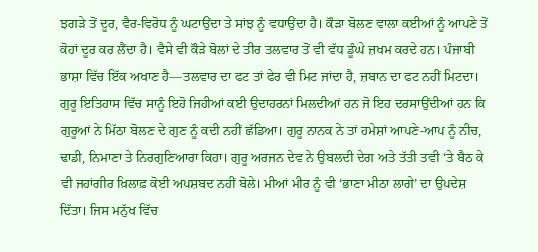ਝਗੜੇ ਤੋਂ ਦੂਰ, ਵੈਰ-ਵਿਰੋਧ ਨੂੰ ਘਟਾਉਂਦਾ ਤੇ ਸਾਂਝ ਨੂੰ ਵਧਾਉਂਦਾ ਹੈ। ਕੌੜਾ ਬੋਲਣ ਵਾਲਾ ਕਈਆਂ ਨੂੰ ਆਪਣੇ ਤੋਂ ਕੋਹਾਂ ਦੂਰ ਕਰ ਲੈਂਦਾ ਹੈ। ਵੈਸੇ ਵੀ ਕੌੜੇ ਬੋਲਾਂ ਦੇ ਤੀਰ ਤਲਵਾਰ ਤੋਂ ਵੀ ਵੱਧ ਡੂੰਘੇ ਜ਼ਖਮ ਕਰਦੇ ਹਨ। ਪੰਜਾਬੀ ਭਾਸ਼ਾ ਵਿੱਚ ਇੱਕ ਅਖਾਣ ਹੈ—ਤਲਵਾਰ ਦਾ ਫਟ ਤਾਂ ਫੇਰ ਵੀ ਮਿਟ ਜਾਂਦਾ ਹੈ, ਜ਼ਬਾਨ ਦਾ ਫਟ ਨਹੀਂ ਮਿਟਦਾ।
ਗੁਰੂ ਇਤਿਹਾਸ ਵਿੱਚ ਸਾਨੂੰ ਇਹੋ ਜਿਹੀਆਂ ਕਈ ਉਦਾਹਰਨਾਂ ਮਿਲਦੀਆਂ ਹਨ ਜੋ ਇਹ ਦਰਸਾਉਂਦੀਆਂ ਹਨ ਕਿ ਗੁਰੂਆਂ ਨੇ ਮਿੱਠਾ ਬੋਲਣ ਦੇ ਗੁਣ ਨੂੰ ਕਦੀ ਨਹੀਂ ਛੱਡਿਆ। ਗੁਰੂ ਨਾਨਕ ਨੇ ਤਾਂ ਹਮੇਸ਼ਾਂ ਆਪਣੇ-ਆਪ ਨੂੰ ਨੀਚ, ਢਾਡੀ, ਨਿਮਾਣਾ ਤੇ ਨਿਰਗੁਣਿਆਰਾ ਕਿਹਾ। ਗੁਰੂ ਅਰਜਨ ਦੇਵ ਨੇ ਉਬਲਦੀ ਦੇਗ ਅਤੇ ਤੱਤੀ ਤਵੀ ‘ਤੇ ਬੈਠ ਕੇ ਵੀ ਜਹਾਂਗੀਰ ਖ਼ਿਲਾਫ਼ ਕੋਈ ਅਪਸ਼ਬਦ ਨਹੀਂ ਬੋਲੇ। ਮੀਆਂ ਮੀਰ ਨੂੰ ਵੀ ‘ਭਾਣਾ ਮੀਠਾ ਲਾਗੇ’ ਦਾ ਉਪਦੇਸ਼ ਦਿੱਤਾ। ਜਿਸ ਮਨੁੱਖ ਵਿੱਚ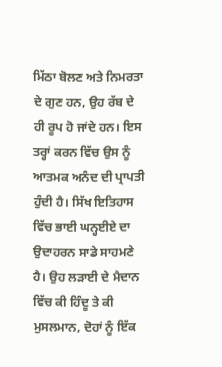ਮਿੱਠਾ ਬੋਲਣ ਅਤੇ ਨਿਮਰਤਾ ਦੇ ਗੁਣ ਹਨ, ਉਹ ਰੱਬ ਦੇ ਹੀ ਰੂਪ ਹੋ ਜਾਂਦੇ ਹਨ। ਇਸ ਤਰ੍ਹਾਂ ਕਰਨ ਵਿੱਚ ਉਸ ਨੂੰ ਆਤਮਕ ਅਨੰਦ ਦੀ ਪ੍ਰਾਪਤੀ ਹੁੰਦੀ ਹੈ। ਸਿੱਖ ਇਤਿਹਾਸ ਵਿੱਚ ਭਾਈ ਘਨ੍ਹਈਏ ਦਾ ਉਦਾਹਰਨ ਸਾਡੇ ਸਾਹਮਣੇ ਹੈ। ਉਹ ਲੜਾਈ ਦੇ ਮੈਦਾਨ ਵਿੱਚ ਕੀ ਹਿੰਦੂ ਤੇ ਕੀ ਮੁਸਲਮਾਨ, ਦੋਹਾਂ ਨੂੰ ਇੱਕ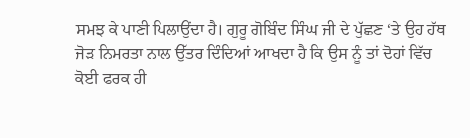ਸਮਝ ਕੇ ਪਾਣੀ ਪਿਲਾਉਂਦਾ ਹੈ। ਗੁਰੂ ਗੋਬਿੰਦ ਸਿੰਘ ਜੀ ਦੇ ਪੁੱਛਣ ‘ਤੇ ਉਹ ਹੱਥ ਜੋੜ ਨਿਮਰਤਾ ਨਾਲ ਉੱਤਰ ਦਿੰਦਿਆਂ ਆਖਦਾ ਹੈ ਕਿ ਉਸ ਨੂੰ ਤਾਂ ਦੋਹਾਂ ਵਿੱਚ ਕੋਈ ਫਰਕ ਹੀ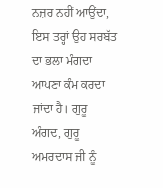ਨਜ਼ਰ ਨਹੀਂ ਆਉਂਦਾ, ਇਸ ਤਰ੍ਹਾਂ ਉਹ ਸਰਬੱਤ ਦਾ ਭਲਾ ਮੰਗਦਾ ਆਪਣਾ ਕੰਮ ਕਰਦਾ ਜਾਂਦਾ ਹੈ। ਗੁਰੂ ਅੰਗਦ, ਗੁਰੂ ਅਮਰਦਾਸ ਜੀ ਨੂੰ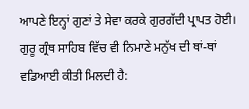ਆਪਣੇ ਇਨ੍ਹਾਂ ਗੁਣਾਂ ਤੇ ਸੇਵਾ ਕਰਕੇ ਗੁਰਗੱਦੀ ਪ੍ਰਾਪਤ ਹੋਈ। ਗੁਰੂ ਗ੍ਰੰਥ ਸਾਹਿਬ ਵਿੱਚ ਵੀ ਨਿਮਾਣੇ ਮਨੁੱਖ ਦੀ ਥਾਂ-ਥਾਂ ਵਡਿਆਈ ਕੀਤੀ ਮਿਲਦੀ ਹੈ: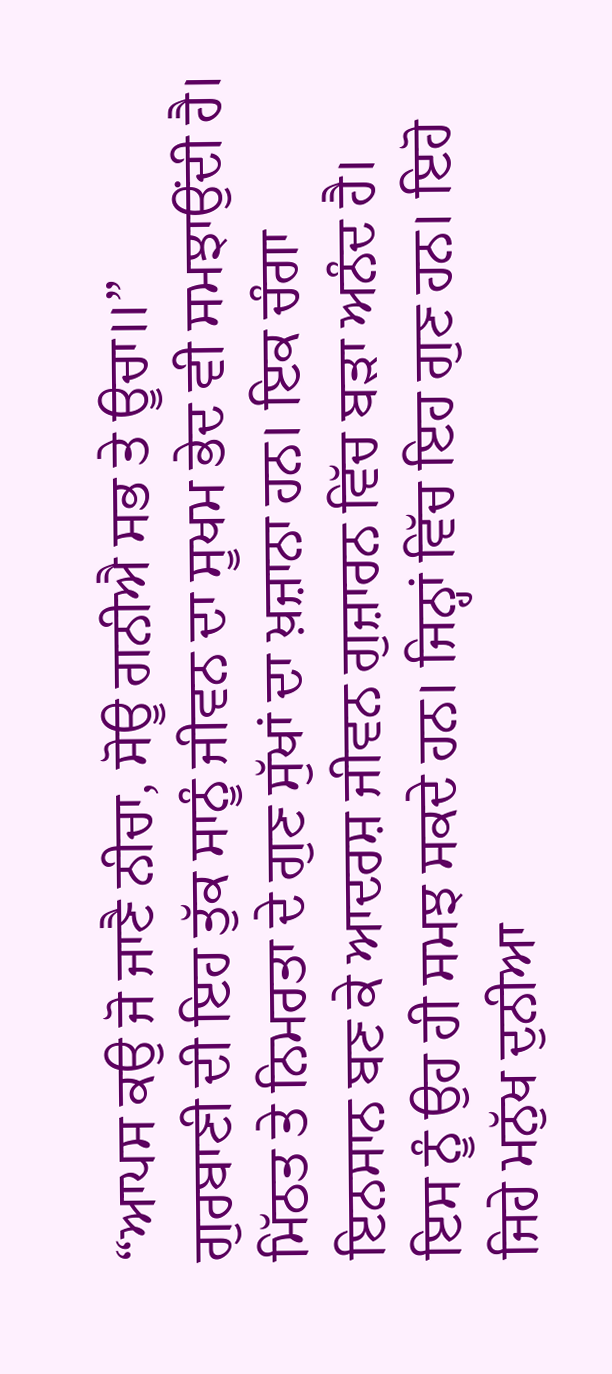“ਆਪਸ ਕਉ ਜੋ ਜਾਣੈ ਨੀਚਾ, ਸੋਊ ਗਨੀਐ ਸਭ ਤੇ ਊਚਾ॥”
ਗੁਰਬਾਣੀ ਦੀ ਇਹ ਤੁੱਕ ਸਾਨੂੰ ਜੀਵਨ ਦਾ ਸੂਖਮ ਭੇਦ ਵੀ ਸਮਝਾਉਂਦੀ ਹੈ। ਮਿੱਠਤ ਤੇ ਨਿਮਰਤਾ ਦੇ ਗੁਣ ਸੁੱਖਾਂ ਦਾ ਖ਼ਜ਼ਾਨਾ ਹਨ। ਇਕ ਚੰਗਾ ਇਨਸਾਨ ਬਣ ਕੇ ਆਦਰਸ਼ ਜੀਵਨ ਗੁਜ਼ਾਰਨ ਵਿੱਚ ਬੜਾ ਅਨੰਦ ਹੈ। ਇਸ ਨੂੰ ਉਹ ਹੀ ਸਮਝ ਸਕਦੇ ਹਨ। ਜਿਨ੍ਹਾਂ ਵਿੱਚ ਇਹ ਗੁਣ ਹਨ। ਇਹੋ ਜਿਹੇ ਮਨੁੱਖ ਦੁਨੀਆ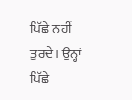ਪਿੱਛੇ ਨਹੀਂ ਤੁਰਦੇ। ਉਨ੍ਹਾਂ ਪਿੱਛੇ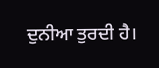ਦੁਨੀਆ ਤੁਰਦੀ ਹੈ।